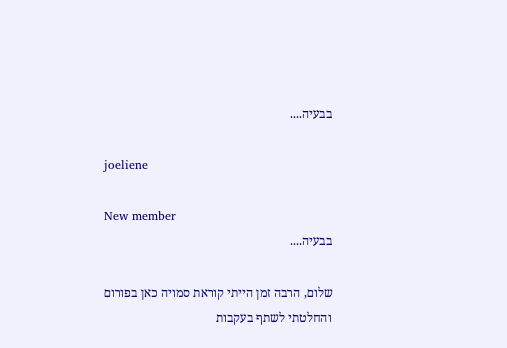בבעיה....

joeliene

New member
בבעיה....

שלום, הרבה זמן הייתי קוראת סמויה כאן בפורום והחלטתי לשתף בעקבות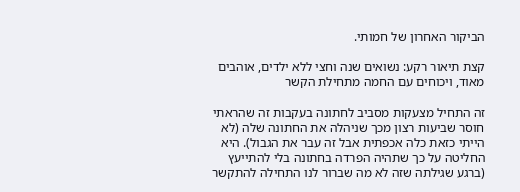הביקור האחרון של חמותי.

קצת תיאור רקע: נשואים שנה וחצי ללא ילדים, אוהבים מאוד, ויכוחים עם החמה מתחילת הקשר

זה התחיל מצעקות מסביב לחתונה בעקבות זה שהראתי חוסר שביעות רצון מכך שניהלה את החתונה שלה (לא הייתי כזאת כלה אכפתית אבל זה עבר את הגבול). היא החליטה על כך שתהיה הפרדה בחתונה בלי להתייעץ (ברגע שגילתה שזה לא מה שברור לנו התחילה להתקשר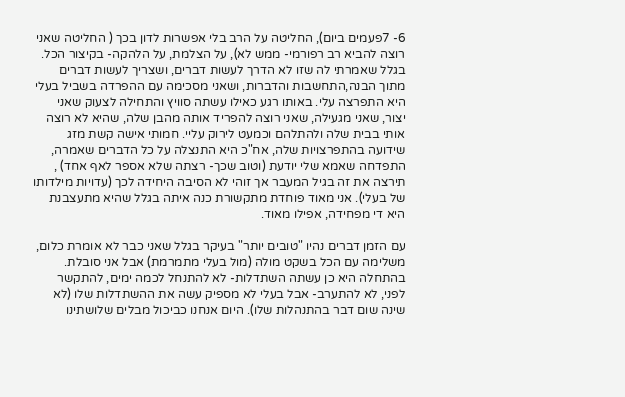6- 7פעמים ביום), החליטה על הרב בלי אפשרות לדון בכך ( החליטה שאני רוצה להביא רב רפורמי- ממש לא), על הצלמת, על הלהקה- בקיצור הכל. בגלל שאמרתי לה שזו לא הדרך לעשות דברים, ושצריך לעשות דברים מתוך הבנה,התחשבות והדברות, ושאני מסכימה עם ההפרדה בשביל בעלי היא התפרצה עלי. באותו רגע כאילו עשתה סוויץ והתחילה לצעוק שאני יצור, שאני מגעילה, שאני רוצה להפריד אותה מהבן שלה, שהיא לא רוצה אותי בבית שלה ולהתלהם וכמעט לירוק עליי. חמותי אישה קשת מזג שידועה בהתפרצויות שלה, אח"כ היא התנצלה על כל הדברים שאמרה, התפדחה שאמא שלי יודעת (וטוב שכך- רצתה שלא אספר לאף אחד) , תירצה את זה בגיל המעבר אך זוהי לא הסיבה היחידה לכך (עדויות מילדותו של בעלי). אני מאוד פוחדת מתקשורת כנה איתה בגלל שהיא מתעצבנת היא די מפחידה, אפילו מאוד.

עם הזמן דברים נהיו "טובים יותר" בעיקר בגלל שאני כבר לא אומרת כלום, משלימה עם הכל בשקט מולה (מול בעלי מתמרמת) אבל אני סובלת. בהתחלה היא כן עשתה השתדלות- לא להתנחל לכמה ימים, להתקשר לפני, לא להתערב- אבל בעלי לא מספיק עשה את ההשתדלות שלו (לא שינה שום דבר בהתנהלות שלו). היום אנחנו כביכול מבלים שלושתינו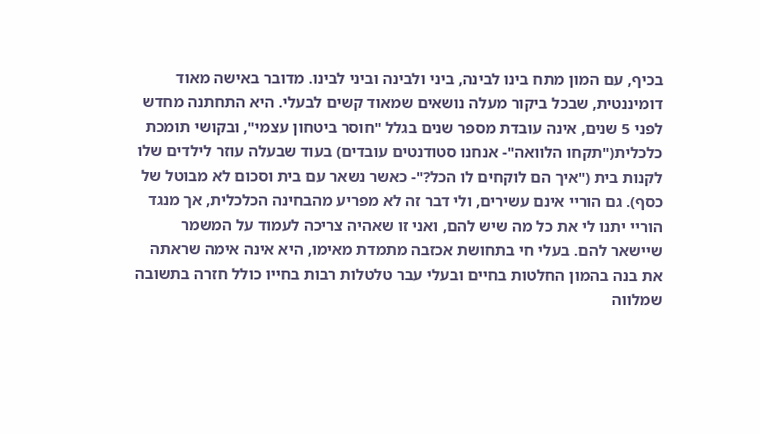בכיף, עם המון מתח בינו לבינה, ביני ולבינה וביני לבינו. מדובר באישה מאוד דומיננטית, שבכל ביקור מעלה נושאים שמאוד קשים לבעלי. היא התחתנה מחדש לפני 5 שנים, אינה עובדת מספר שנים בגלל "חוסר ביטחון עצמי", ובקושי תומכת כלכלית("תקחו הלוואה"- אנחנו סטודנטים עובדים) בעוד שבעלה עוזר לילדים שלו לקנות בית ("איך הם לוקחים לו הכל?"- כאשר נשאר עם בית וסכום לא מבוטל של כסף). גם הוריי אינם עשירים, ולי דבר זה לא מפריע מהבחינה הכלכלית, אך מנגד הוריי יתנו לי את כל מה שיש להם, ואני זו שאהיה צריכה לעמוד על המשמר שיישאר להם. בעלי חי בתחושת אכזבה מתמדת מאימו, היא אינה אימה שראתה את בנה בהמון החלטות בחיים ובעלי עבר טלטלות רבות בחייו כולל חזרה בתשובה שמלווה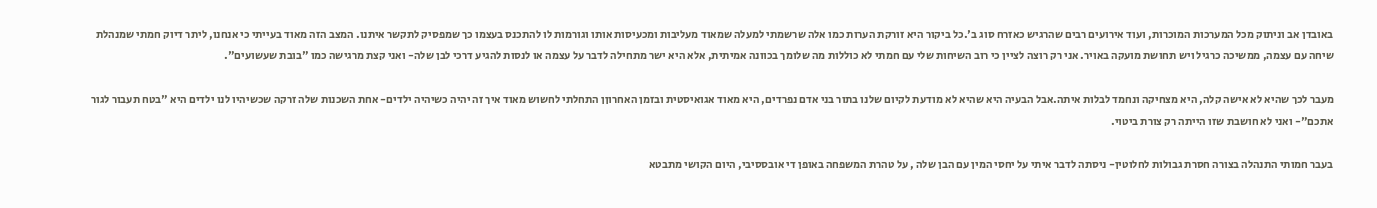באובדן אב וניתוק מכל המערכות המוכרות, ועוד אירועים רבים שהרגיש כאזרח סוג ב'.כל ביקור היא זורקת הערות כמו אלה שרשמתי למעלה שמאוד מעליבות ומכעיסות אותו וגורמות לו להתכנס בעצמו כך שמפסיק לתקשר איתנו. המצב הזה מאוד בעייתי כי אנחנו, ליתר דיוק חמתי שמנהלת שיחה עם עצמה, ממשיכה כרגיל ויש תחושת מועקה באויר. אני רק רוצה לציין כי רוב השיחות שלי עם חמתי לא כוללות מה שלומך בכוונה אמיתית, אלא היא ישר מתחילה לדבר על עצמה או לנסות להגיע דרכי לבן שלה- ואני קצת מרגישה כמו "בובת שעשועים".

מעבר לכך שהיא לא אישה קלה, היא מצחיקה ונחמד לבלות איתה.אבל הבעיה היא שהיא לא מודעת לקיום שלנו בתור בני אדם נפרדים, היא מאוד אגואיסטית ובזמן האחרוןן התחלתי לחשוש מאוד איך זה יהיה כשיהיה ילדים- אחת השכנות שלה זרקה שכשיהיו לנו ילדים היא "בטח תעבור לגור אתכם"- ואני לא חושבת שזו הייתה רק צורת ביטוי.

בעבר חמותי התנהלה בצורה חסרת גבולות לחלוטין- ניסתה לדבר איתי על יחסי המין עם הבן שלה , על טהרת המשפחה באופן די אובססיבי, היום הקושי מתבטא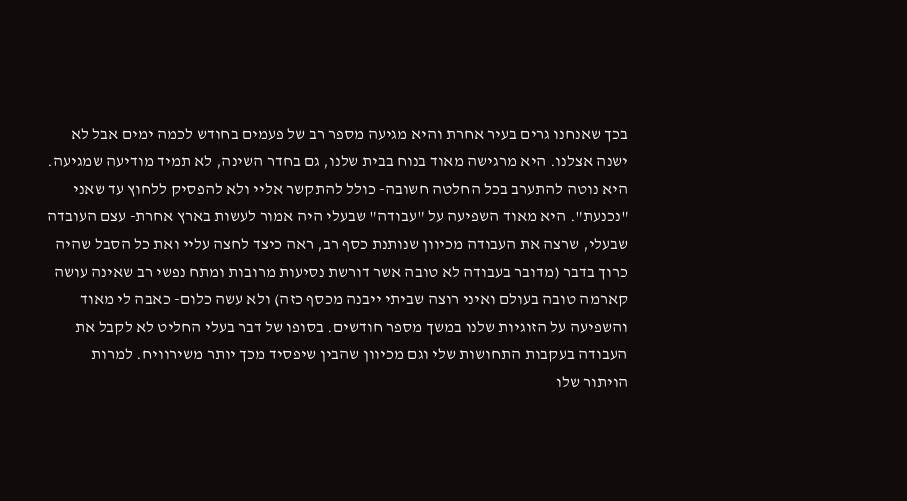בכך שאנחנו גרים בעיר אחרת והיא מגיעה מספר רב של פעמים בחודש לכמה ימים אבל לא ישנה אצלנו. היא מרגישה מאוד בנוח בבית שלנו, גם בחדר השינה, לא תמיד מודיעה שמגיעה. היא נוטה להתערב בכל החלטה חשובה- כולל להתקשר אליי ולא להפסיק ללחוץ עד שאני "נכנעת". היא מאוד השפיעה על "עבודה" שבעלי היה אמור לעשות בארץ אחרת- עצם העובדה שבעלי, שרצה את העבודה מכיוון שנותנת כסף רב, ראה כיצד לחצה עליי ואת כל הסבל שהיה כרוך בדבר (מדובר בעבודה לא טובה אשר דורשת נסיעות מרובות ומתח נפשי רב שאינה עושה קארמה טובה בעולם ואיני רוצה שביתי ייבנה מכסף כזה) ולא עשה כלום- כאבה לי מאוד והשפיעה על הזוגיות שלנו במשך מספר חודשים. בסופו של דבר בעלי החליט לא לקבל את העבודה בעקבות התחושות שלי וגם מכיוון שהבין שיפסיד מכך יותר משירוויח. למרות הויתור שלו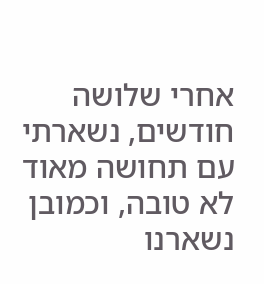אחרי שלושה חודשים, נשארתי עם תחושה מאוד לא טובה, וכמובן נשארנו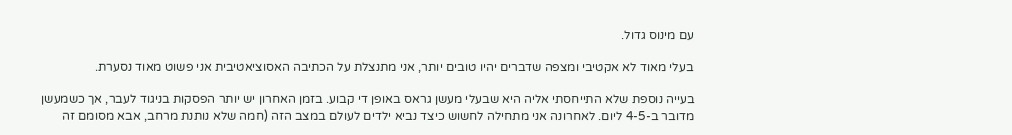עם מינוס גדול.

בעלי מאוד לא אקטיבי ומצפה שדברים יהיו טובים יותר, אני מתנצלת על הכתיבה האסוציאטיבית אני פשוט מאוד נסערת.

בעייה נוספת שלא התייחסתי אליה היא שבעלי מעשן גראס באופן די קבוע. בזמן האחרון יש יותר הפסקות בניגוד לעבר, אך כשמעשן מדובר ב-4-5 ליום. לאחרונה אני מתחילה לחשוש כיצד נביא ילדים לעולם במצב הזה (חמה שלא נותנת מרחב, אבא מסומם זה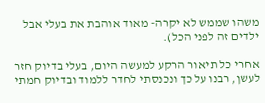משהו שממש לא יקרה- מאוד אוהבת את בעלי אבל ילדים זה לפני הכל).

אחרי כל תיאור הרקע למעשה היום, בעלי בדיוק חזר לעשן, רבנו על כך ונכנסתי לחדר ללמוד ובדיוק חמתי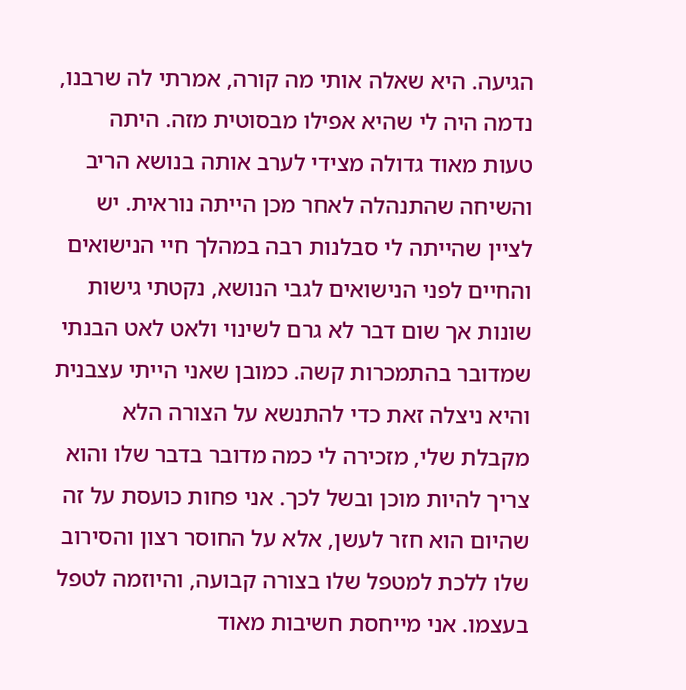הגיעה. היא שאלה אותי מה קורה, אמרתי לה שרבנו, נדמה היה לי שהיא אפילו מבסוטית מזה. היתה טעות מאוד גדולה מצידי לערב אותה בנושא הריב והשיחה שהתנהלה לאחר מכן הייתה נוראית. יש לציין שהייתה לי סבלנות רבה במהלך חיי הנישואים והחיים לפני הנישואים לגבי הנושא, נקטתי גישות שונות אך שום דבר לא גרם לשינוי ולאט לאט הבנתי שמדובר בהתמכרות קשה. כמובן שאני הייתי עצבנית והיא ניצלה זאת כדי להתנשא על הצורה הלא מקבלת שלי, מזכירה לי כמה מדובר בדבר שלו והוא צריך להיות מוכן ובשל לכך. אני פחות כועסת על זה שהיום הוא חזר לעשן, אלא על החוסר רצון והסירוב שלו ללכת למטפל שלו בצורה קבועה, והיוזמה לטפל בעצמו. אני מייחסת חשיבות מאוד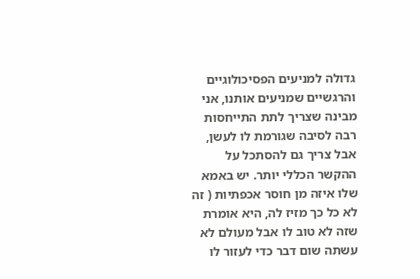גדולה למניעים הפסיכולוגיים והרגשיים שמניעים אותנו, אני מבינה שצריך לתת התייחסות רבה לסיבה שגורמת לו לעשן, אבל צריך גם להסתכל על ההקשר הכללי יותר. יש באמא שלו איזה מן חוסר אכפתיות ( זה לא כל כך מזיז לה, היא אומרת שזה לא טוב לו אבל מעולם לא עשתה שום דבר כדי לעזור לו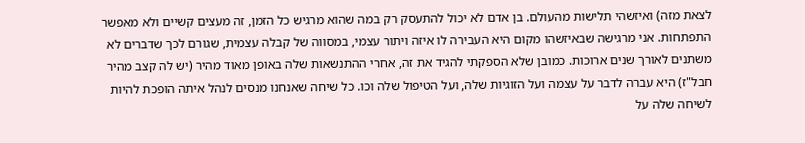לצאת מזה) ואיזשהי תלישות מהעולם. בן אדם לא יכול להתעסק רק במה שהוא מרגיש כל הזמן, זה מעצים קשיים ולא מאפשר התפתחות. אני מרגישה שבאיזשהו מקום היא העבירה לו איזה ויתור עצמי, במסווה של קבלה עצמית, שגורם לכך שדברים לא משתנים לאורך שנים ארוכות. כמובן שלא הספקתי להגיד את זה, אחרי ההתנשאות שלה באופן מאוד מהיר (יש לה קצב מהיר חבל"ז) היא עברה לדבר על עצמה ועל הזוגיות שלה, ועל הטיפול שלה וכו. כל שיחה שאנחנו מנסים לנהל איתה הופכת להיות לשיחה שלה על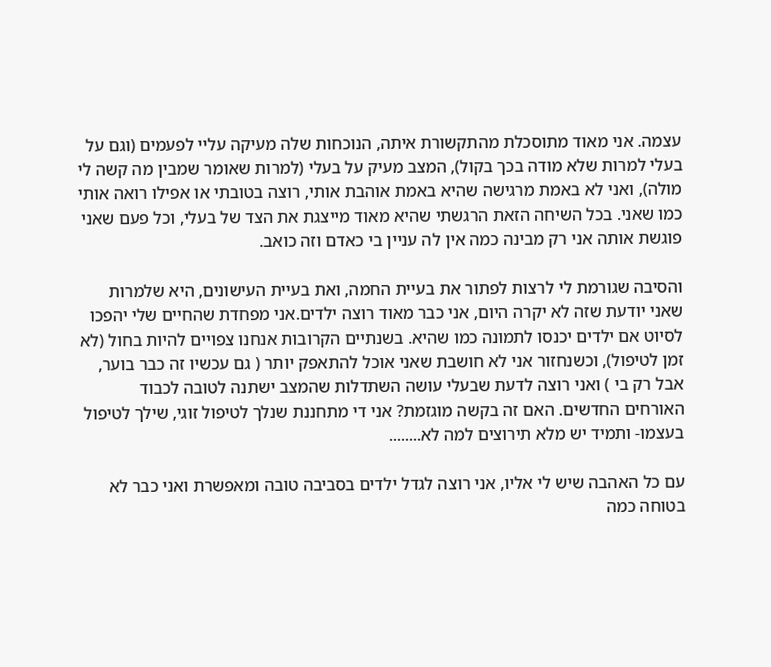עצמה. אני מאוד מתוסכלת מהתקשורת איתה, הנוכחות שלה מעיקה עליי לפעמים (וגם על בעלי למרות שלא מודה בכך בקול), המצב מעיק על בעלי (למרות שאומר שמבין מה קשה לי מולה), ואני לא באמת מרגישה שהיא באמת אוהבת אותי, רוצה בטובתי או אפילו רואה אותי כמו שאני. בכל השיחה הזאת הרגשתי שהיא מאוד מייצגת את הצד של בעלי, וכל פעם שאני פוגשת אותה אני רק מבינה כמה אין לה עניין בי כאדם וזה כואב.

והסיבה שגורמת לי לרצות לפתור את בעיית החמה, ואת בעיית העישונים, היא שלמרות שאני יודעת שזה לא יקרה היום, אני כבר מאוד רוצה ילדים.אני מפחדת שהחיים שלי יהפכו לסיוט אם ילדים יכנסו לתמונה כמו שהיא. בשנתיים הקרובות אנחנו צפויים להיות בחול (לא זמן לטיפול), וכשנחזור אני לא חושבת שאני אוכל להתאפק יותר ( גם עכשיו זה כבר בוער, אבל רק בי ) ואני רוצה לדעת שבעלי עושה השתדלות שהמצב ישתנה לטובה לכבוד האורחים החדשים. האם זה בקשה מוגזמת? אני די מתחננת שנלך לטיפול זוגי, שילך לטיפול בעצמו- ותמיד יש מלא תירוצים למה לא........

עם כל האהבה שיש לי אליו, אני רוצה לגדל ילדים בסביבה טובה ומאפשרת ואני כבר לא בטוחה כמה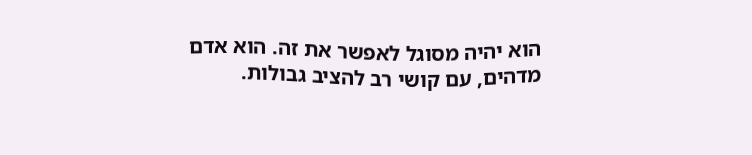הוא יהיה מסוגל לאפשר את זה. הוא אדם מדהים, עם קושי רב להציב גבולות.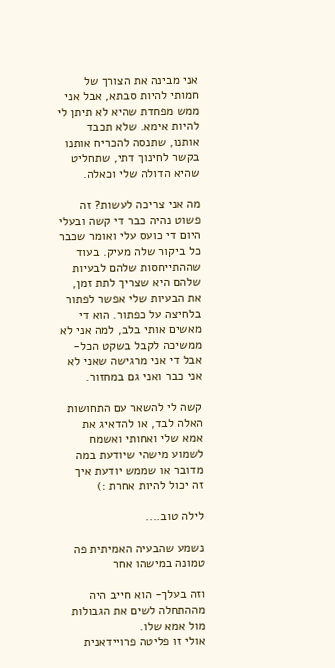אני מבינה את הצורך של חמותי להיות סבתא, אבל אני ממש מפחדת שהיא לא תיתן לי להיות אימא. שלא תכבד אותנו, שתנסה להכריח אותנו בקשר לחינוך דתי, שתחליט שהיא הדולה שלי וכאלה.

מה אני צריכה לעשות? זה פשוט נהיה כבר די קשה ובעלי היום די כועס עלי ואומר שכבר כל ביקור שלה מעיק. בעוד שההתייחסות שלהם לבעיות שלהם היא שצריך לתת זמן, את הבעיות שלי אפשר לפתור בלחיצה על כפתור. הוא די מאשים אותי בלב, למה אני לא ממשיכה לקבל בשקט הכל- אבל די אני מרגישה שאני לא אני כבר ואני גם במחזור.

קשה לי להשאר עם התחושות האלה לבד, או להדאיג את אמא שלי ואחותי ואשמח לשמוע מישהי שיודעת במה מדובר או שממש יודעת איך זה יכול להיות אחרת :)

לילה טוב....

נשמע שהבעיה האמיתית פה טמונה במישהו אחר

וזה בעלך- הוא חייב היה מההתחלה לשים את הגבולות מול אמא שלו.
אולי זו פליטה פרויידאנית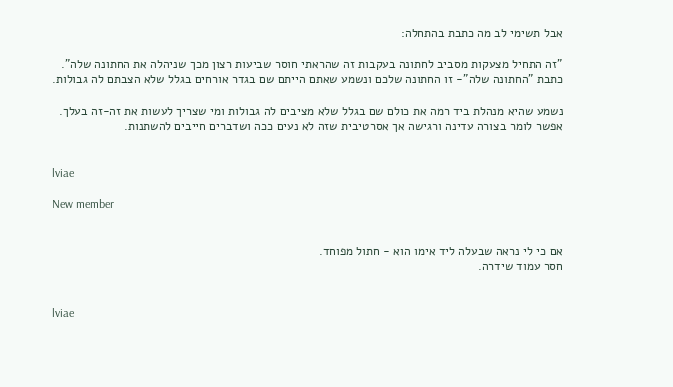אבל תשימי לב מה כתבת בהתחלה:

"זה התחיל מצעקות מסביב לחתונה בעקבות זה שהראתי חוסר שביעות רצון מכך שניהלה את החתונה שלה".
כתבת "החתונה שלה"- זו החתונה שלכם ונשמע שאתם הייתם שם בגדר אורחים בגלל שלא הצבתם לה גבולות.

נשמע שהיא מנהלת ביד רמה את כולם שם בגלל שלא מציבים לה גבולות ומי שצריך לעשות את זה-זה בעלך.
אפשר לומר בצורה עדינה ורגישה אך אסרטיבית שזה לא נעים ככה ושדברים חייבים להשתנות.


lviae

New member


אם כי לי נראה שבעלה ליד אימו הוא - חתול מפוחד.
חסר עמוד שידרה.


lviae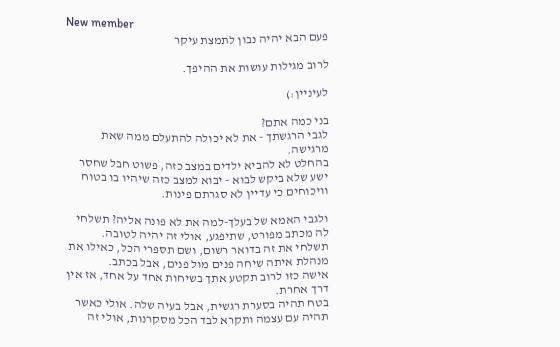New member
פעם הבא יהיה נבון לתמצת עיקר

לרוב מגילות עושות את ההיפך.

לעיניין:)

בני כמה אתם?
לגבי הרגשתך - את לא יכולה להתעלם ממה שאת מרגישה.
בהחלט לא להביא ילדים במצב כזה, פשוט חבל שחסר ישע שלא ביקש לבוא - יבוא למצב כזה שיהיו בו בטוח וויכוחים כי עדיין לא סגרתם פינות.

ולגבי האמא של בעלך-למה את לא פונה אליה? תשלחי לה מכתב מפורט, שתיפגע, אולי זה יהיה לטובה.
תשלחי את זה בדואר רשום, ושם תספרי הכל, כאילו את מנהלת איתה שיחה פנים מול פנים, אבל בכתב.
אישה כזו לרוב תקטע אתך בשיחות אחד על אחד, אז אין דרך אחרת.
בטח תהיה בסערת רגשית, אבל בעיה שלה. אולי כאשר תהיה עם עצמה ותקרא לבד הכל מסקרנות, אולי זה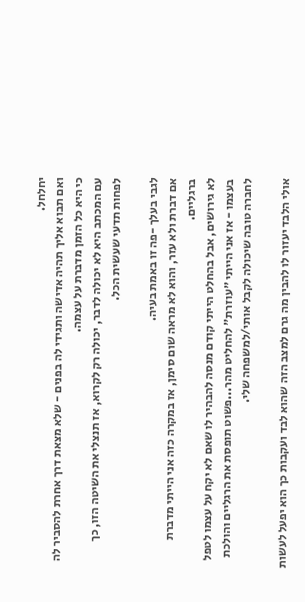יחלחל.
ואם תבוא אליך תהיה אדישה ותגידי לה בפנים - שלא מצאת דרך אחרת להסביר לה כי היא כל הזמן מדברת על עצמה.
עם המכתב היא לא יכולה לדבר, יכולה רק לקרוא, אז תנצלי את השיטה הזו, כך לפחות תדעי שעשית הכל.

לגבי בעלך -פה זו באמת בעיה.
אם דברת ולא עזר, והוא לא מראה שום סימן, אז במקרה כזה אני הייתי מדברת ברגליים.
לא גירושים, אבל בהחלט הייתי קודם מנסה להבהיר לו שאם לא יקח על עצמו לטפל בעצמו - אז אני הייתי ״עוזרת״ להחליט מהר...פשוט תופסת את הרגליים והולכת לחברה טובה שיכולה לקבל אותי/למשפחה שלי.

אולי הלבד יעזור לו להבין מה גרם למצב הזה שהוא לבד ועקבות כך הוא יפעל לעשות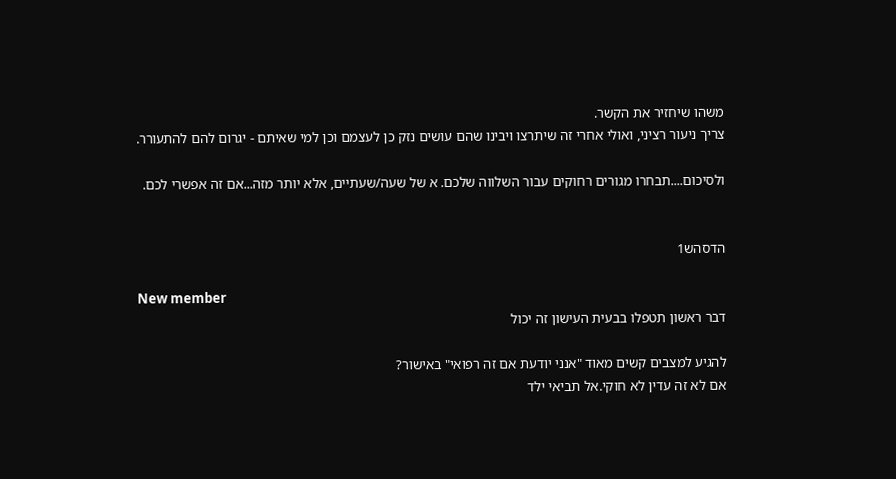משהו שיחזיר את הקשר.
צריך ניעור רציני, ואולי אחרי זה שיתרצו ויבינו שהם עושים נזק כן לעצמם וכן למי שאיתם - יגרום להם להתעורר.

ולסיכום....תבחרו מגורים רחוקים עבור השלווה שלכם. א של שעה/שעתיים, אלא יותר מזה...אם זה אפשרי לכם.


הדסהש1

New member
דבר ראשון תטפלו בבעית העישון זה יכול

להגיע למצבים קשים מאוד "אנני יודעת אם זה רפואי" באישור?
אם לא זה עדין לא חוקי.אל תביאי ילד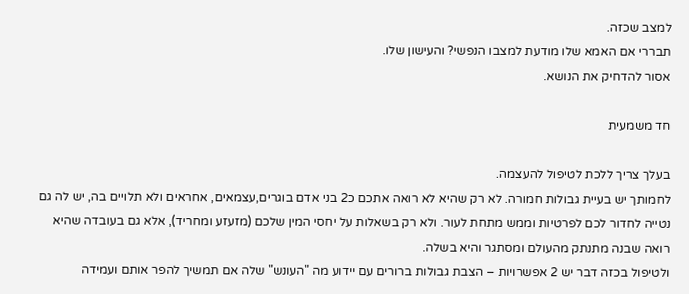למצב שכזה.
תבררי אם האמא שלו מודעת למצבו הנפשי? והעישון שלו.
אסור להדחיק את הנושא.

חד משמעית

בעלך צריך ללכת לטיפול להעצמה.
לחמותך יש בעיית גבולות חמורה. לא רק שהיא לא רואה אתכם כ2 בני אדם בוגרים,עצמאים, אחראים ולא תלויים בה, יש לה גם נטייה לחדור לכם לפרטיות וממש מתחת לעור. ולא רק בשאלות על יחסי המין שלכם (מזעזע ומחריד), אלא גם בעובדה שהיא רואה שבנה מתנתק מהעולם ומסתגר והיא בשלה.
ולטיפול בכזה דבר יש 2 אפשרויות – הצבת גבולות ברורים עם יידוע מה "העונש" שלה אם תמשיך להפר אותם ועמידה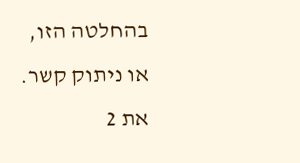בהחלטה הזו, או ניתוק קשר.
את 2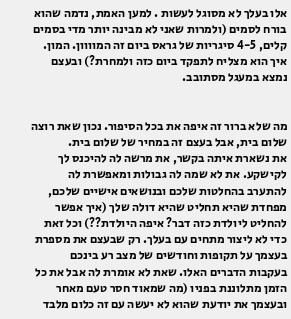אלו בעלך לא מסוגל לעשות . למען האמת, נדמה שהוא בורח לסמים (ולמרות שאני לא מבינה יותר מדי בסמים קלים, 4-5 סיגריות של גראס ביום זה המוווון. המון. איך הוא מצליח לתפקד ביום כזה ולמחרת?) ובעצם נמצא במעגל מסתובב.


מה שלא ברור זה איפה את בכל הסיפור. נכון שאת רוצה שלום בית, אבל בעצם זה במחיר של שלום בית.
את נשארת איתה בקשר, את מרשה לה להיכנס לך לקישקע. את לא שמה לה גבולות ומאפשרת לה להתערב בהחלטות שלכם ובנושאים אישיים שלכם, מפחדת שהיא תחליט שהיא דולה שלך (איך אפשר להחליט ליולדת כזה דבר? איפה היולדת??) וכל זאת כדי לא ליצור מתחים עם בעלך. רק שבעצם את מספרת בעצמך על תקופות וחודשים של מצב רע בינכם בעקבות הדברים האלו. שאת לא אומרת לה אבל את כל הזמן מתלוננת בפניו (מה שמאוד חסר טעם מאחר ובעצמך את יודעת שהוא לא יעשה עם זה כלום מלבד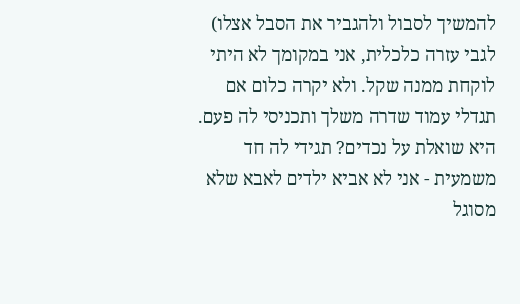להמשיך לסבול ולהגביר את הסבל אצלו) לגבי עזרה כלכלית, אני במקומך לא היתי לוקחת ממנה שקל. ולא יקרה כלום אם תגדלי עמוד שדרה משלך ותכניסי לה פעם. היא שואלת על נכדים? תגידי לה חד משמעית - אני לא אביא ילדים לאבא שלא מסוגל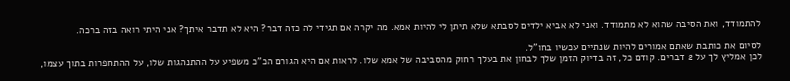להתמודד, ואת הסיבה שהוא לא מתמודד. ואני לא אביא ילדים לסבתא שלא תיתן לי להיות אמא. מה יקרה אם תגידי לה כזה דבר? היא לא תדבר איתך? אני היתי רואה בזה ברכה.

לסיום את כותבת שאתם אמורים להיות שנתיים עכשיו בחו"ל.
לכן אמליץ לך על 2 דברים. קודם כל, זה בדיוק הזמן שלך לבחון את בעלך רחוק מהסביבה של אמא שלו. לראות אם היא הגורם הכ"כ משפיע על ההתנהגות שלו, על ההתחפרות בתוך עצמו,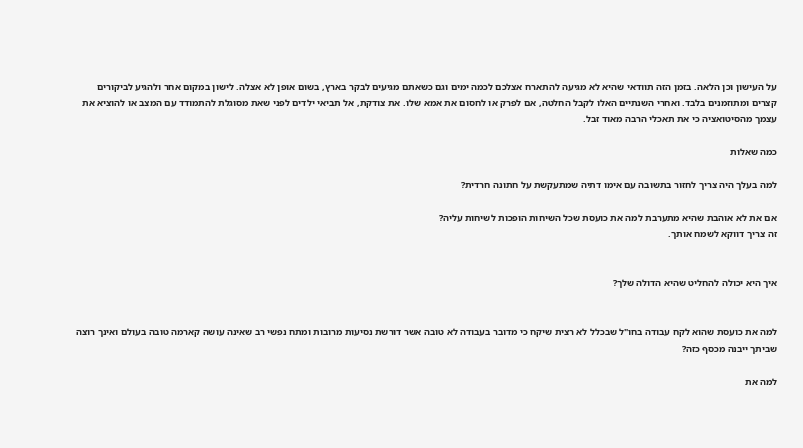על העישון וכן הלאה. בזמן הזה תוודאי שהיא לא מגיעה להתארח אצלכם לכמה ימים וגם כשאתם מגיעים לבקר בארץ, בשום אופן לא אצלה. לישון במקום אחר ולהגיע לביקורים קצרים ומתוזמנים בלבד. ואחרי השנתיים האלו לקבל החלטה, אם לפרק או לחסום את אמא שלו. את צודקת, אל תביאי ילדים לפני שאת מסוגלת להתמודד עם המצב או להוציא את עצמך מהסיטואציה כי את תאכלי הרבה מאוד זבל.

כמה שאלות

למה בעלך היה צריך לחזור בתשובה עם אימו דתיה שמתעקשת על חתונה חרדית?

אם את לא אוהבת שהיא מתערבת למה את כועסת שכל השיחות הופכות לשיחות עליה?
זה צריך דווקא לשמח אותך.


איך היא יכולה להחליט שהיא הדולה שלך?


למה את כועסת שהוא לקח עבודה בחו"ל שבכלל לא רצית שיקח כי מדובר בעבודה לא טובה אשר דורשת נסיעות מרובות ומתח נפשי רב שאינה עושה קארמה טובה בעולם ואינך רוצה שביתך ייבנה מכסף כזה?

למה את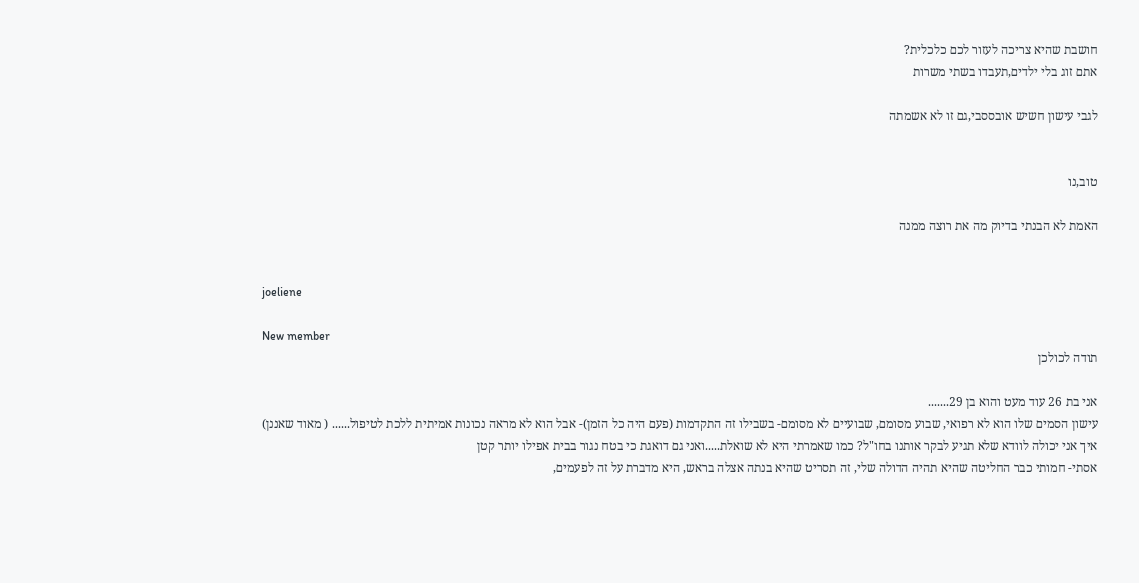חושבת שהיא צריכה לעזור לכם כלכלית?
אתם זוג בלי ילדים,תעבדו בשתי משרות

לגבי עישון חשיש אובססבי,גם זו לא אשמתה


טוב,נו

האמת לא הבנתי בדיוק מה את רוצה ממנה


joeliene

New member
תודה לכולכן

אני בת 26 עוד מעט והוא בן 29.......
עישון הסמים שלו הוא לא רפואי, שבוע מסומם, שבועיים לא מסומם- בשבילו זה התקדמות (פעם היה כל הזמן)- אבל הוא לא מראה נכונות אמיתית ללכת לטיפול...... ( מאוד שאננן)
איך אני יכולה לוודא שלא תגיע לבקר אותנו בחו"ל? כמו שאמרתי היא לא שואלת.....ואני גם דואגת כי בטח נגור בבית אפילו יותר קטן
אסתי- חמותי כבר החליטה שהיא תהיה הדולה שלי, זה תסריט שהיא בנתה אצלה בראש, היא מדברת על זה לפעמים,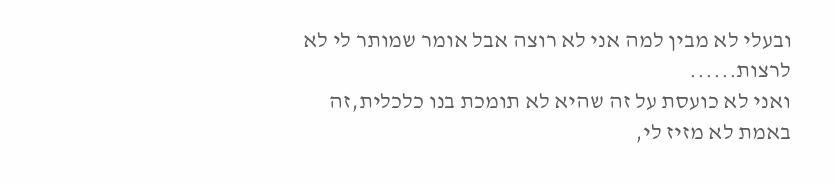ובעלי לא מבין למה אני לא רוצה אבל אומר שמותר לי לא לרצות......
ואני לא כועסת על זה שהיא לא תומכת בנו כלכלית,זה באמת לא מזיז לי,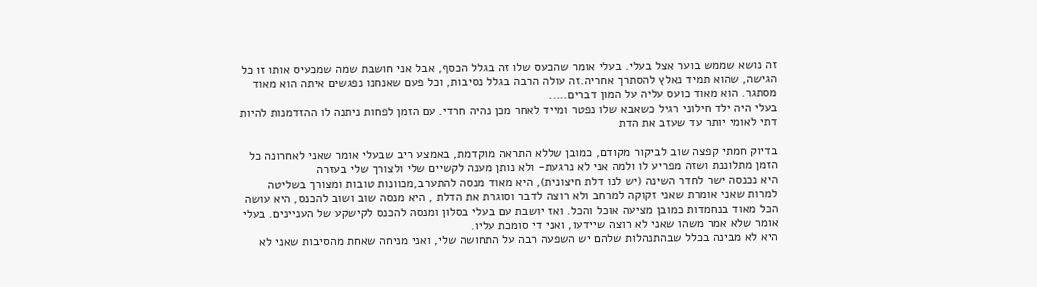זה נושא שממש בוער אצל בעלי. בעלי אומר שהכעס שלו זה בגלל הכסף, אבל אני חושבת שמה שמכעיס אותו זו כל הגישה, שהוא תמיד נאלץ להסתרך אחריה.זה עולה הרבה בגלל נסיבות, וכל פעם שאנחנו נפגשים איתה הוא מאוד מסתגר. הוא מאוד כועס עליה על המון דברים.....
בעלי היה ילד חילוני רגיל כשאבא שלו נפטר ומייד לאחר מכן נהיה חרדי. עם הזמן לפחות ניתנה לו ההזדמנות להיות דתי לאומי יותר עד שעזב את הדת

בדיוק חמתי קפצה שוב לביקור מקודם, כמובן שללא התראה מוקדמת, באמצע ריב שבעלי אומר שאני לאחרונה כל הזמן מתלוננת ושזה מפריע לו ולמה אני לא נרגעת- ולא נותן מענה לקשיים שלי ולצורך שלי בעזרה
היא נכנסה ישר לחדר השינה (יש לנו דלת חיצונית), היא מאוד מנסה להתערב,מכוונות טובות ומצורך בשליטה
למרות שאני אומרת שאני זקוקה למרחב ולא רוצה לדבר וסוגרת את הדלת , היא מנסה שוב ושוב להכנס, היא עושה הכל מאוד בנחמדות כמובן מציעה אוכל והכל. ואז יושבת עם בעלי בסלון ומנסה להכנס לקישקע של העניינים. בעלי אומר שלא אמר משהו שאני לא רוצה שיידעו, ואני די סומכת עליו.
היא לא מבינה בכלל שבהתנהלות שלהם יש השפעה רבה על התחושה שלי, ואני מניחה שאחת מהסיבות שאני לא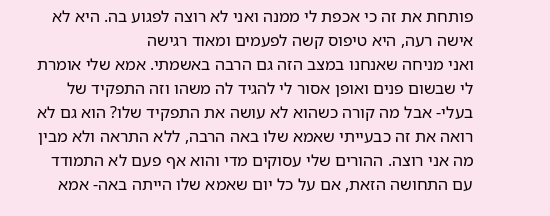פותחת את זה כי אכפת לי ממנה ואני לא רוצה לפגוע בה. היא לא אישה רעה, היא טיפוס קשה לפעמים ומאוד רגישה
ואני מניחה שאנחנו במצב הזה גם הרבה באשמתי. אמא שלי אומרת לי שבשום פנים ואופן אסור לי להגיד לה משהו וזה התפקיד של בעלי- אבל מה קורה כשהוא לא עושה את התפקיד שלו? הוא גם לא רואה את זה כבעייתי שאמא שלו באה הרבה, ללא התראה ולא מבין מה אני רוצה. ההורים שלי עסוקים מדי והוא אף פעם לא התמודד עם התחושה הזאת, אם על כל יום שאמא שלו הייתה באה- אמא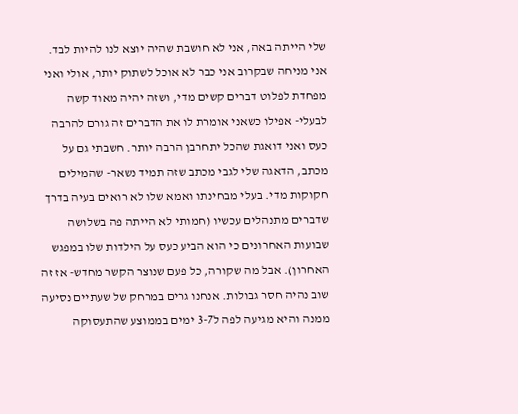שלי הייתה באה, אני לא חושבת שהיה יוצא לנו להיות לבד. אני מניחה שבקרוב אני כבר לא אוכל לשתוק יותר, אולי ואני מפחדת לפלוט דברים קשים מדי, ושזה יהיה מאוד קשה לבעלי- אפילו כשאני אומרת לו את הדברים זה גורם להרבה כעס ואני דואגת שהכל יתחרבן הרבה יותר. חשבתי גם על מכתב, הדאגה שלי לגבי מכתב שזה תמיד נשאר- שהמילים חקוקות מדי. בעלי מבחינתו ואמא שלו לא רואים בעיה בדרך שדברים מתנהלים עכשיו (חמותי לא הייתה פה בשלושה שבועות האחרונים כי הוא הביע כעס על הילדות שלו במפגש האחרון). אבל מה שקורה, כל פעם שנוצר הקשר מחדש- אז זה שוב נהיה חסר גבולות. אנחנו גרים במרחק של שעתיים נסיעה ממנה והיא מגיעה לפה ל3-7 ימים בממוצע שהתעסוקה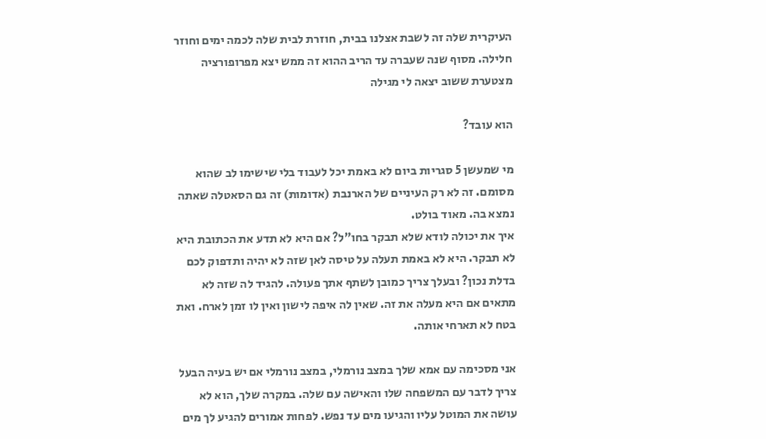העיקרית שלה זה לשבת אצלנו בבית, חוזרת לבית שלה לכמה ימים וחוזר חלילה. מסוף שנה שעברה עד הריב ההוא זה ממש יצא מפרופורציה
מצטערת ששוב יצאה לי מגילה

הוא עובד?

מי שמעשן 5 סגריות ביום לא באמת יכל לעבוד בלי שישימו לב שהוא מסומם. זה לא רק העיניים של הארנבת (אדומות) זה גם הסאטלה שאתה נמצא בה. מאוד בולט.
איך את יכולה לודא שלא תבקר בחו"ל? אם היא לא תדע את הכתובת היא לא תבקר. היא לא באמת תעלה על טיסה לאן שזה לא יהיה ותדפוק לכם בדלת נכון? ובעלך צריך כמובן לשתף אתך פעולה. להגיד לה שזה לא מתאים אם היא מעלה את זה. שאין לה איפה לישון ואין לו זמן לארח. ואת בטח לא תארחי אותה.

אני מסכימה עם אמא שלך במצב נורמלי, במצב נורמלי אם יש בעיה הבעל צריך לדבר עם המשפחה שלו והאישה עם שלה. במקרה שלך, הוא לא עושה את המוטל עליו והגיעו מים עד נפש. לפחות אמורים להגיע לך מים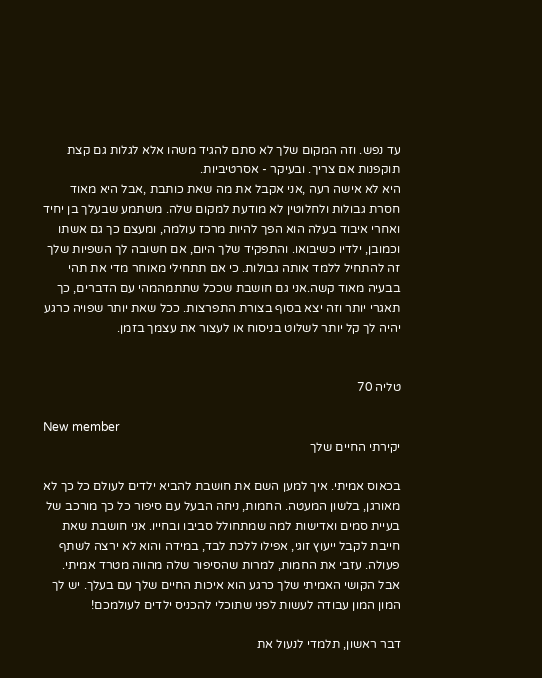עד נפש. וזה המקום שלך לא סתם להגיד משהו אלא לגלות גם קצת תוקפנות אם צריך. ובעיקר - אסרטיביות.
היא לא אישה רעה ,אני אקבל את מה שאת כותבת ,אבל היא מאוד חסרת גבולות ולחלוטין לא מודעת למקום שלה. משתמע שבעלך בן יחיד ואחרי איבוד בעלה הוא הפך להיות מרכז עולמה, ומעצם כך גם אשתו וכמובן, ילדיו כשיבואו. והתפקיד שלך היום, אם חשובה לך השפיות שלך זה להתחיל ללמד אותה גבולות. כי אם תתחילי מאוחר מדי את תהי בבעיה מאוד קשה.אני גם חושבת שככל שתתמהמהי עם הדברים, כך תאגרי יותר וזה יצא בסוף בצורת התפרצות. ככל שאת יותר שפויה כרגע יהיה לך קל יותר לשלוט בניסוח או לעצור את עצמך בזמן.


טליה 70

New member
יקירתי החיים שלך

בכאוס אמיתי. איך למען השם את חושבת להביא ילדים לעולם כל כך לא מאורגן, בלשון המעטה. החמות, ניחה הבעל עם סיפור כל כך מורכב של בעיית סמים ואדישות למה שמתחולל סביבו ובחייו. אני חושבת שאת חייבת לקבל ייעוץ זוגי, אפילו ללכת לבד, במידה והוא לא ירצה לשתף פעולה. עזבי את החמות, למרות שהסיפור שלה מהווה מטרד אמיתי. אבל הקושי האמיתי שלך כרגע הוא איכות החיים שלך עם בעלך. יש לך המון המון עבודה לעשות לפני שתוכלי להכניס ילדים לעולמכם!

דבר ראשון, תלמדי לנעול את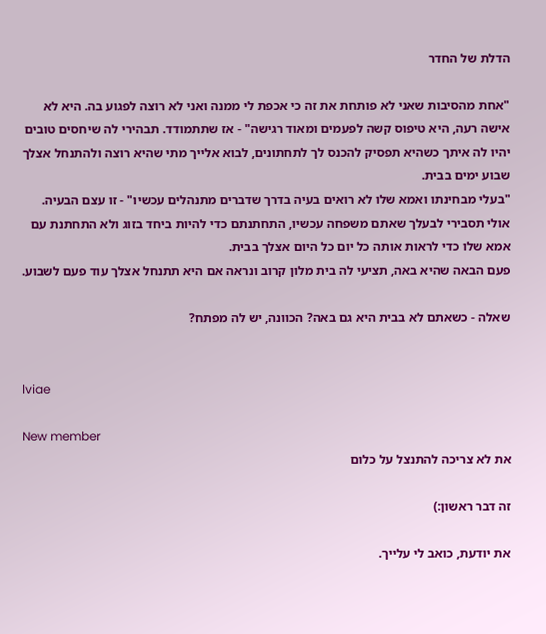הדלת של החדר

"אחת מהסיבות שאני לא פותחת את זה כי אכפת לי ממנה ואני לא רוצה לפגוע בה. היא לא אישה רעה, היא טיפוס קשה לפעמים ומאוד רגישה" - אז שתתמודד. תבהירי לה שיחסים טובים יהיו לה איתך כשהיא תפסיק להכנס לך לתחתונים, לבוא אלייך מתי שהיא רוצה ולהתנחל אצלך שבוע ימים בבית.
"בעלי מבחינתו ואמא שלו לא רואים בעיה בדרך שדברים מתנהלים עכשיו" - זו עצם הבעיה. אולי תסבירי לבעלך שאתם משפחה עכשיו, התחתנתם כדי להיות ביחד בזוג ולא התחתנת עם אמא שלו כדי לראות אותה כל יום כל היום אצלך בבית.
פעם הבאה שהיא באה, תציעי לה בית מלון קרוב ונראה אם היא תתנחל אצלך עוד פעם לשבוע.

שאלה - כשאתם לא בבית היא גם באה? הכוונה, יש לה מפתח?


lviae

New member
את לא צריכה להתנצל על כלום

זה דבר ראשון:)

את יודעת, כואב לי עלייך.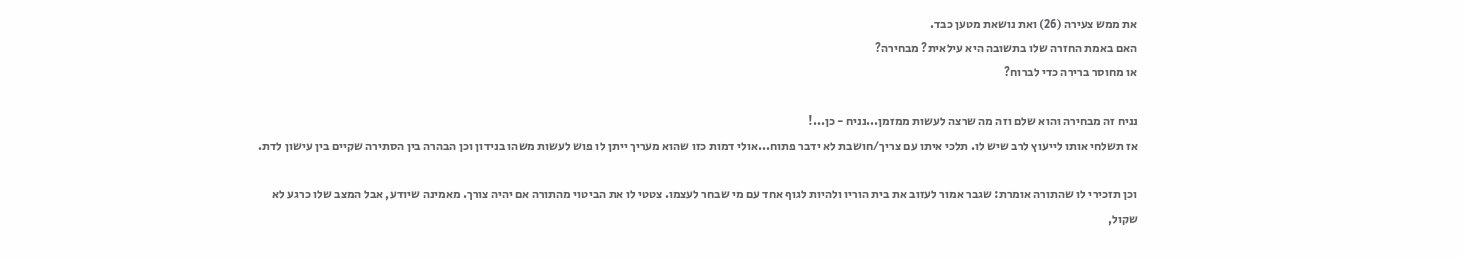את ממש צעירה (26) ואת נושאת מטען כבד.
האם באמת החזרה שלו בתשובה היא עילאית? מבחירה?
או מחוסר ברירה כדי לברוח?

נניח זה מבחירה והוא שלם וזה מה שרצה לעשות ממזמן...נניח - כן...!
אז תשלחי אותו לייעוץ לרב שיש לו. תלכי איתו עם צריך/חושבת לא ידבר פתוח...אולי דמות כזו שהוא מעריך ייתן לו פוש לעשות משהו בנידון וכן הבהרה בין הסתירה שקיים בין עישון לדת.

וכן תזכירי לו שהתורה אומרת: שגבר אמור לעזוב את בית הוריו ולהיות לגוף אחד עם מי שבחר לעצמו. צטטי לו את הביטוי מהתורה אם יהיה צורך. מאמינה שיודע, אבל המצב שלו כרגע לא שקול,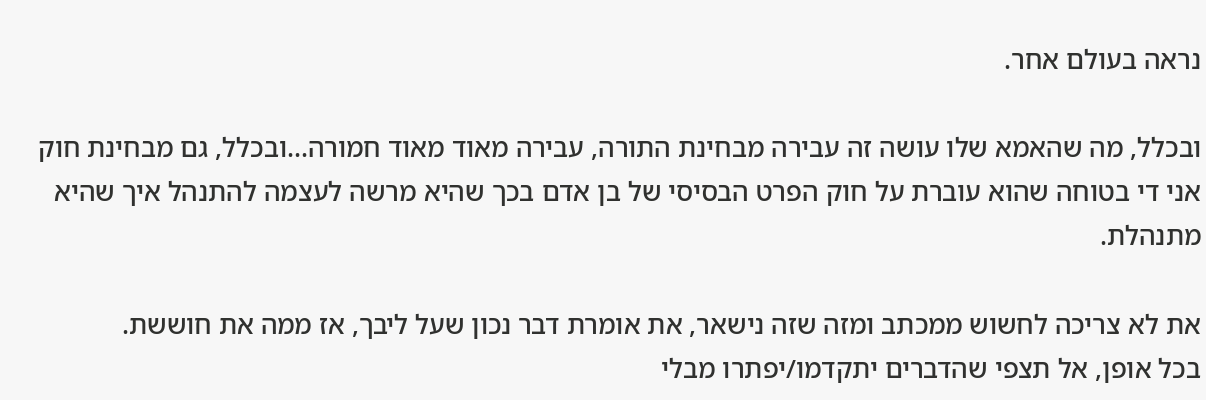נראה בעולם אחר.

ובכלל, מה שהאמא שלו עושה זה עבירה מבחינת התורה, עבירה מאוד מאוד חמורה...ובכלל, גם מבחינת חוק אני די בטוחה שהוא עוברת על חוק הפרט הבסיסי של בן אדם בכך שהיא מרשה לעצמה להתנהל איך שהיא מתנהלת.

את לא צריכה לחשוש ממכתב ומזה שזה נישאר, את אומרת דבר נכון שעל ליבך, אז ממה את חוששת.
בכל אופן, אל תצפי שהדברים יתקדמו/יפתרו מבלי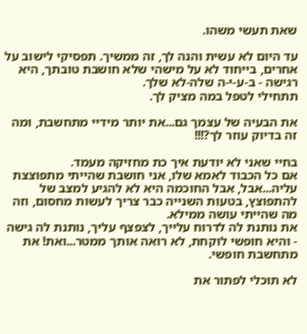שאת תעשי משהו.

עד היום לא עשית והנה לך, זה ממשיך. תפסיקי לישוב על אחרים, בייחוד לא על מישהי שלא חושבת טובתך, היא רגישה - ב-ע-י-ה שלה-לא שלך.
תתחילי לטפל במה מציק לך.

את הבעיה של עצמך גם...את יותר מידיי מתחשבת, ומה זה בדיוק עוזר לך?!!!

בחיי שאני לא יודעת איך כת מחזיקה מעמד.
אם כל הכבוד לאמא שלו, אני חושבת שהייתי מתפוצצת עליה...אבל, אבל החוכמה היא לא להגיע למצב של להתפוצץ, בטעות השנייה כבר צריך לעשות מחסום, וזה מה שהייתי עושה ממילא.
את נותנת לה לדרוח עלייך, לצפצף עליך, נותנת לה גישה - והיא חופשי לוקחת, לא רואה אותך ממטר...ואת! את מתחשבת חופשי.

לא תוכלי לפתור את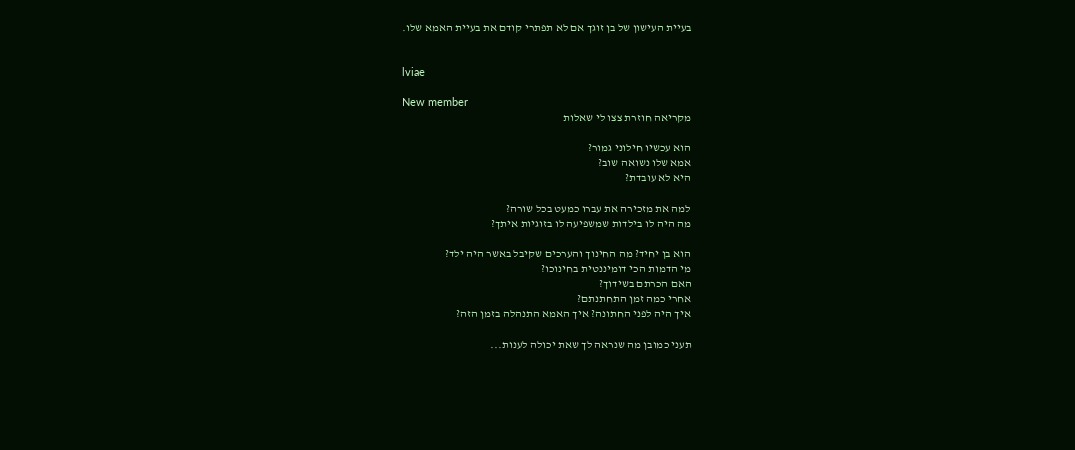בעיית העישון של בן זוגך אם לא תפתרי קודם את בעיית האמא שלו.


lviae

New member
מקריאה חוזרת צצו לי שאלות

הוא עכשיו חילוני גמור?
אמא שלו נשואה שוב?
היא לא עובדת?

למה את מזכירה את עברו כמעט בכל שורה?
מה היה לו בילדות שמשפיעה לו בזוגיות איתך?

הוא בן יחיד? מה החינוך והערכים שקיבל באשר היה ילד?
מי הדמות הכי דומיננטית בחינוכו?
האם הכרתם בשידוך?
אחרי כמה זמן התחתנתם?
איך היה לפני החתונה? איך האמא התנהלה בזמן הזה?

תעני כמובן מה שנראה לך שאת יכולה לענות...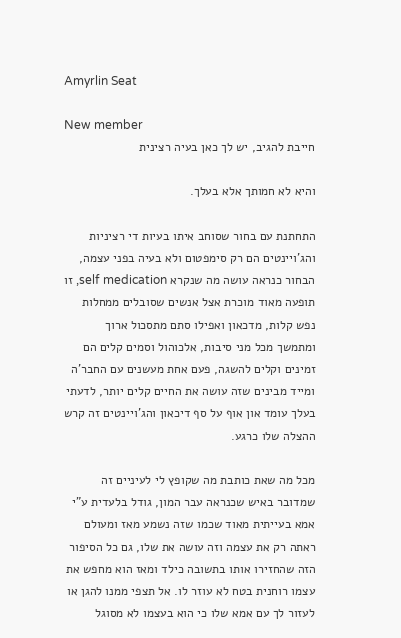Amyrlin Seat

New member
חייבת להגיב, יש לך כאן בעיה רצינית

והיא לא חמותך אלא בעלך.

התחתנת עם בחור שסוחב איתו בעיות די רציניות והג'ויינטים הם רק סימפטום ולא בעיה בפני עצמה, הבחור כנראה עושה מה שנקרא self medication, זו תופעה מאוד מוכרת אצל אנשים שסובלים ממחלות נפש קלות, מדכאון ואפילו סתם מתסכול ארוך ומתמשך מכל מני סיבות, אלכוהול וסמים קלים הם זמינים וקלים להשגה, פעם אחת מעשנים עם החבר'ה ומייד מבינים שזה עושה את החיים קלים יותר, לדעתי בעלך עומד און אוף על סף דיכאון והג'ויינטים זה קרש ההצלה שלו כרגע.

מכל מה שאת כותבת מה שקופץ לי לעיניים זה שמדובר באיש שכנראה עבר המון, גודל בלעדית ע"י אמא בעייתית מאוד שכמו שזה נשמע מאז ומעולם ראתה רק את עצמה וזה עושה את שלו, גם כל הסיפור הזה שהחזירו אותו בתשובה כילד ומאז הוא מחפש את עצמו רוחנית בטח לא עוזר לו. אל תצפי ממנו להגן או לעזור לך עם אמא שלו כי הוא בעצמו לא מסוגל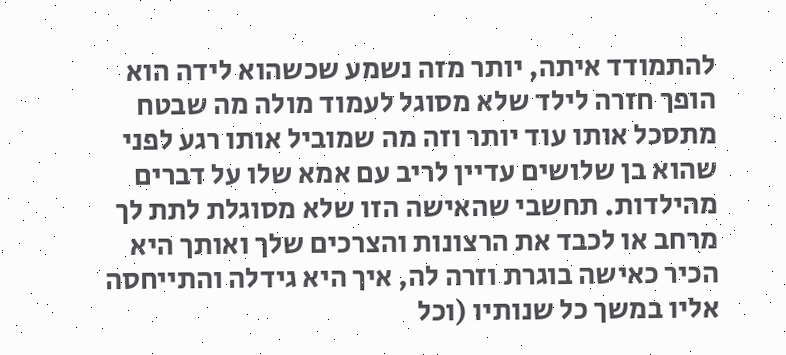להתמודד איתה, יותר מזה נשמע שכשהוא לידה הוא הופך חזרה לילד שלא מסוגל לעמוד מולה מה שבטח מתסכל אותו עוד יותר וזה מה שמוביל אותו רגע לפני שהוא בן שלושים עדיין לריב עם אמא שלו על דברים מהילדות. תחשבי שהאישה הזו שלא מסוגלת לתת לך מרחב או לכבד את הרצונות והצרכים שלך ואותך היא הכיר כאישה בוגרת וזרה לה, איך היא גידלה והתייחסה אליו במשך כל שנותיו (וכל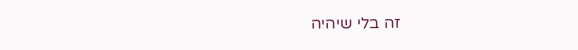זה בלי שיהיה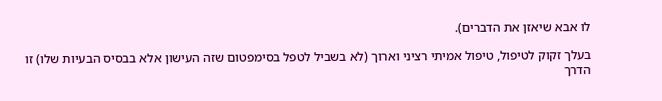לו אבא שיאזן את הדברים).

בעלך זקוק לטיפול, טיפול אמיתי רציני וארוך (לא בשביל לטפל בסימפטום שזה העישון אלא בבסיס הבעיות שלו) זו הדרך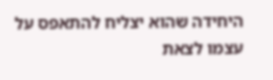היחידה שהוא יצליח להתאפס על עצמו לצאת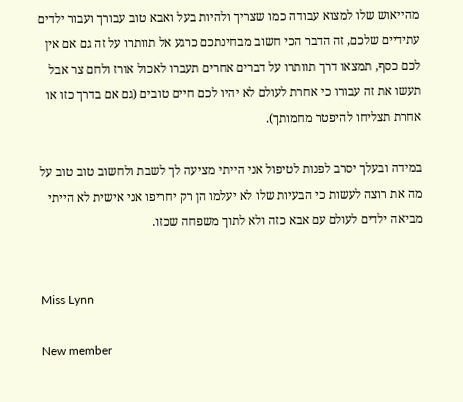מהייאוש שלו למצוא עבודה כמו שצריך ולהיות בעל ואבא טוב עבורך ועבור ילדים עתידיים שלכם, זה הדבר הכי חשוב מבחינתכם כרגע אל תוותרו על זה גם אם אין לכם כסף, תמצאו דרך תוותרו על דברים אחרים תעברו לאכול אורז ולחם צר אבל תעשו את זה עבורו כי אחרת לעולם לא יהיו לכם חיים טובים (גם אם בדרך כזו או אחרת תצליחו להיפטר מחמותך).

במידה ובעלך יסרב לפנות לטיפול אני הייתי מציעה לך לשבת ולחשוב טוב טוב על מה את רוצה לעשות כי הבעיות שלו לא יעלמו הן רק יחריפו אני אישית לא הייתי מביאה ילדים לעולם עם אבא כזה ולא לתוך משפחה שכזו.


Miss Lynn

New member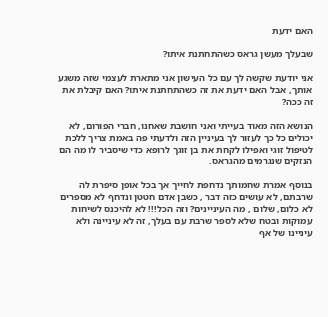האם ידעת

שבעלך מעשן גראס כשהתחתנת איתו?

אני יודעת שקשה לך עם כל העישון אני מתארת לעצמי שזה משגע אותך, אבל האם ידעת את זה כשהתחתנת איתו? האם קיבלת את זה ככה?

הנושא הזה מאוד בעייתי ואני חושבת שאחנו, חברי הפורום, לא יכולים כל כך לעזור לך בעיניין הזה ולדעתי פה באמת צריך ללכת לטיפול זוגי ואפילו לקחת את בן זוגך לרופא כדי שיסביר לו מה הם הנזקים שנגרמים מהגראס.

בנוסף אמרת שחמותך נדחפת לחייך אך בכל אופן סיפרת לה שרבתם, לא עושים כזה דבר , כשבן אדם חטטן ונדחף לא מספרים לא כלום, שלום , מה העיניינים? וזה הכל!!! לא להיכנס לשיחות עמוקות ובטח שלא לספר שרבת עם בעלך, זה לא עיניינה ולא עיניינו של אף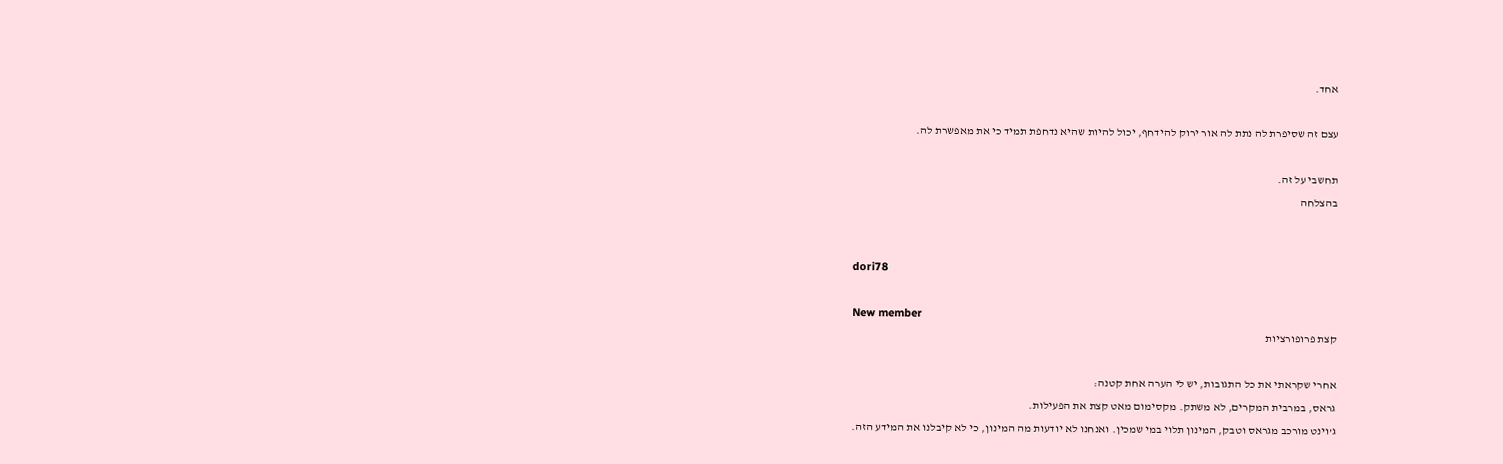אחד.

עצם זה שסיפרת לה נתת לה אור ירוק להידחף, יכול להיות שהיא נדחפת תמיד כי את מאפשרת לה.

תחשבי על זה.
בהצלחה


dori78

New member
קצת פרופורציות

אחרי שקראתי את כל התגובות, יש לי הערה אחת קטנה:
גראס, במרבית המקרים, לא משתק. מקסימום מאט קצת את הפעילות.
ג'וינט מורכב מגראס וטבק, המינון תלוי במי שמכין. ואנחנו לא יודעות מה המינון, כי לא קיבלנו את המידע הזה.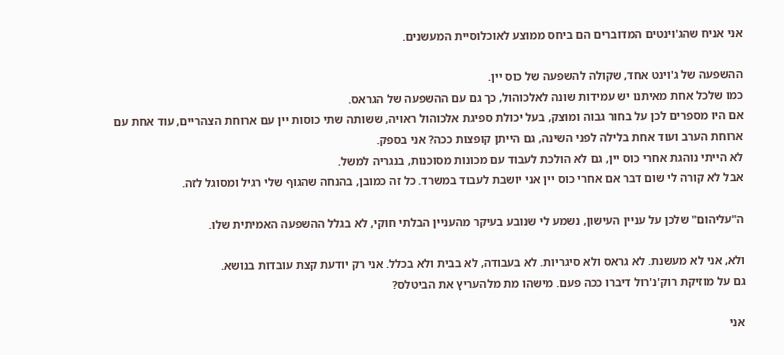אני אניח שהג'וינטים המדוברים הם ביחס ממוצע לאוכלוסיית המעשנים.

ההשפעה של ג'וינט אחד, שקולה להשפעה של כוס יין.
כמו שלכל אחת מאיתנו יש עמידות שונה לאלכוהול, כך גם עם ההשפעה של הגראס.
אם היו מספרים לכן על בחור גבוה ומוצק, בעל יכולת ספיגת אלכוהול ראויה, ששותה שתי כוסות יין עם ארוחת הצהריים, עוד אחת עם ארוחת הערב ועוד אחת בלילה לפני השינה, גם הייתן קופצות ככה? אני בספק.
לא הייתי נוהגת אחרי כוס יין, גם לא הולכת לעבוד עם מכונות מסוכנות, בנגריה למשל.
אבל לא קורה לי שום דבר אם אחרי כוס יין אני יושבת לעבוד במשרד. כל זה כמובן, בהנחה שהגוף שלי רגיל ומסוגל לזה.

ה"עליהום" שלכן על עניין העישון, נשמע לי שנובע בעיקר מהעניין הבלתי חוקי, לא בגלל ההשפעה האמיתית שלו.

ולא, אני לא מעשנת. לא גראס ולא סיגריות. לא בעבודה, לא בבית ולא בכלל. אני רק יודעת קצת עובדות בנושא.
גם על מוזיקת רוק'נ'רול דיברו ככה פעם. מישהו מת מלהעריץ את הביטלס?

אני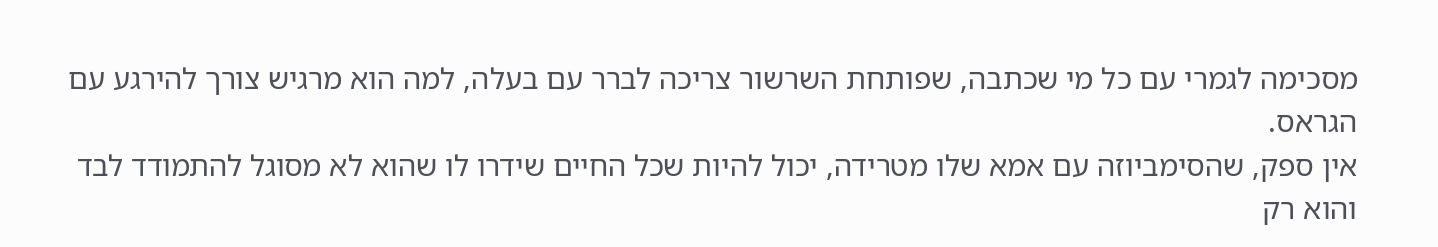מסכימה לגמרי עם כל מי שכתבה, שפותחת השרשור צריכה לברר עם בעלה, למה הוא מרגיש צורך להירגע עם הגראס.
אין ספק, שהסימביוזה עם אמא שלו מטרידה, יכול להיות שכל החיים שידרו לו שהוא לא מסוגל להתמודד לבד והוא רק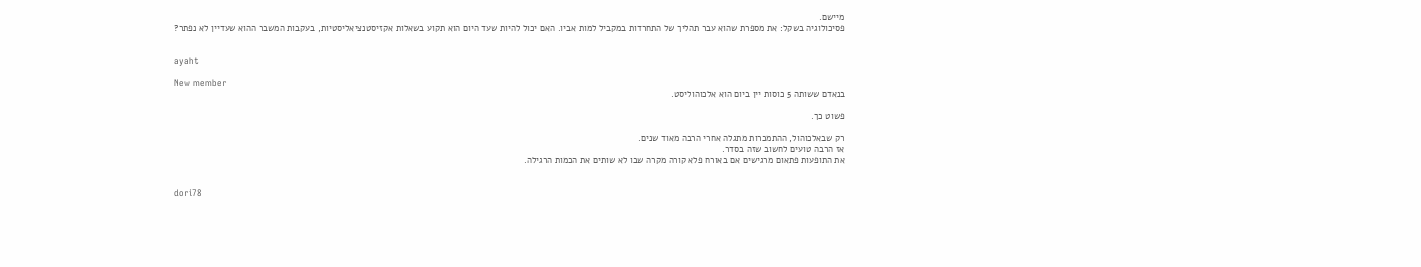מיישם.
פסיכולוגיה בשקל: את מספרת שהוא עבר תהליך של התחרדות במקביל למות אביו. האם יכול להיות שעד היום הוא תקוע בשאלות אקזיסטנציאליסטיות, בעקבות המשבר ההוא שעדיין לא נפתר?


ayaht

New member
בנאדם ששותה 5 כוסות יין ביום הוא אלכוהוליסט.

פשוט כך.

רק שבאלכוהול, ההתמכרות מתגלה אחרי הרבה מאוד שנים.
אז הרבה טועים לחשוב שזה בסדר.
את התופעות פתאום מרגישים אם באורח פלא קורה מקרה שבו לא שותים את הכמות הרגילה.


dori78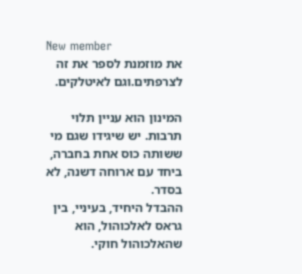New member
את מוזמנת לספר את זה לצרפתים.וגם לאיטלקים.

המינון הוא עניין תלוי תרבות. יש שיגידו שגם מי ששותה כוס אחת בחברה, ביחד עם ארוחה דשנה, לא בסדר.
ההבדל היחיד, בעיניי, בין גראס לאלכוהול, הוא שהאלכוהול חוקי.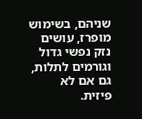שניהם, בשימוש מופרז, עושים נזק נפשי גדול וגורמים לתלות, גם אם לא פיזית.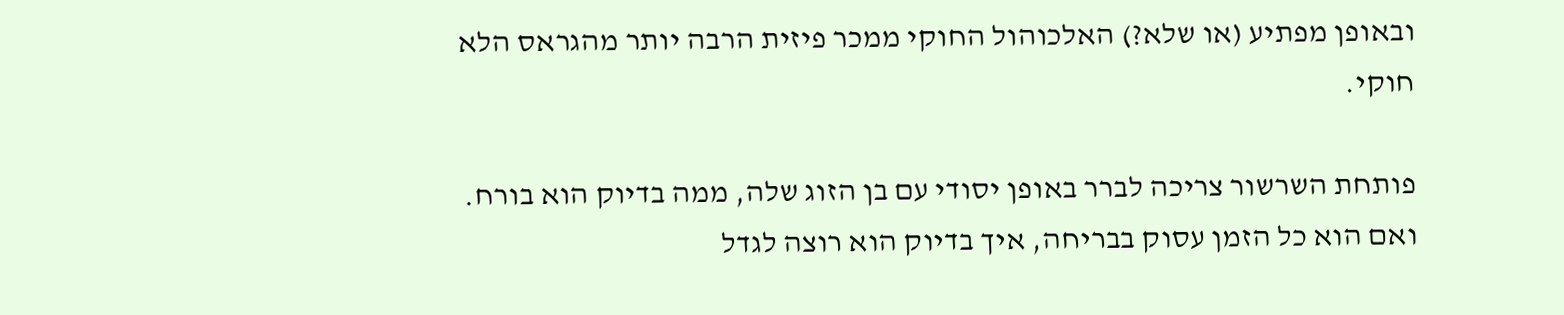ובאופן מפתיע (או שלא?) האלכוהול החוקי ממכר פיזית הרבה יותר מהגראס הלא חוקי.

פותחת השרשור צריכה לברר באופן יסודי עם בן הזוג שלה, ממה בדיוק הוא בורח.
ואם הוא כל הזמן עסוק בבריחה, איך בדיוק הוא רוצה לגדל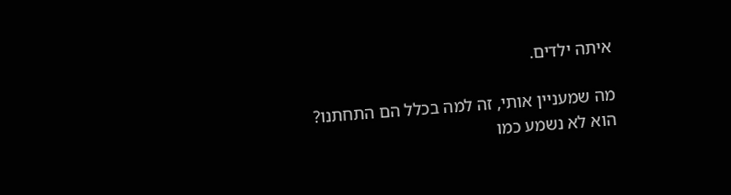איתה ילדים.

מה שמעניין אותי, זה למה בכלל הם התחתנו?
הוא לא נשמע כמו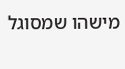מישהו שמסוגל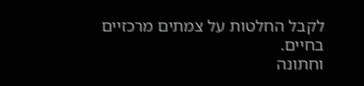לקבל החלטות על צמתים מרכזיים בחיים.
וחתונה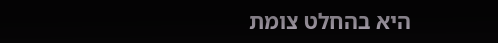היא בהחלט צומת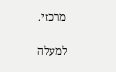מרכזי.

למעלה